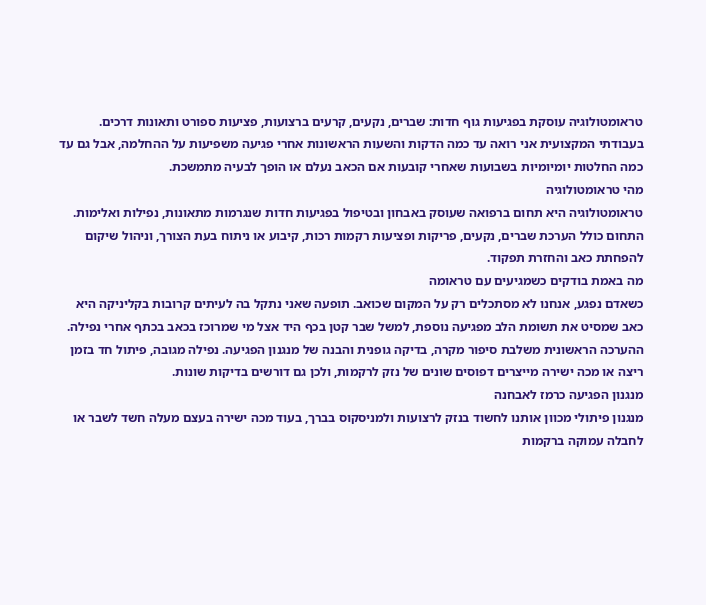טראומטולוגיה עוסקת בפגיעות גוף חדות: שברים, נקעים, קרעים ברצועות, פציעות ספורט ותאונות דרכים. בעבודתי המקצועית אני רואה עד כמה הדקות והשעות הראשונות אחרי פגיעה משפיעות על ההחלמה, אבל גם עד כמה החלטות יומיומיות בשבועות שאחרי קובעות אם הכאב נעלם או הופך לבעיה מתמשכת.
מהי טראומטולוגיה
טראומטולוגיה היא תחום ברפואה שעוסק באבחון ובטיפול בפגיעות חדות שנגרמות מתאונות, נפילות ואלימות. התחום כולל הערכת שברים, נקעים, פריקות ופציעות רקמות רכות, קיבוע או ניתוח בעת הצורך, וניהול שיקום להפחתת כאב והחזרת תפקוד.
מה באמת בודקים כשמגיעים עם טראומה
כשאדם נפגע, אנחנו לא מסתכלים רק על המקום שכואב. תופעה שאני נתקל בה לעיתים קרובות בקליניקה היא כאב שמסיט את תשומת הלב מפגיעה נוספת, למשל שבר קטן בכף היד אצל מי שמרוכז בכאב בכתף אחרי נפילה.
ההערכה הראשונית משלבת סיפור מקרה, בדיקה גופנית והבנה של מנגנון הפגיעה. נפילה מגובה, פיתול חד בזמן ריצה או מכה ישירה מייצרים דפוסים שונים של נזק לרקמות, ולכן גם דורשים בדיקות שונות.
מנגנון הפגיעה כרמז לאבחנה
מנגנון פיתולי מכוון אותנו לחשוד בנזק לרצועות ולמניסקוס בברך, בעוד מכה ישירה בעצם מעלה חשד לשבר או לחבלה עמוקה ברקמות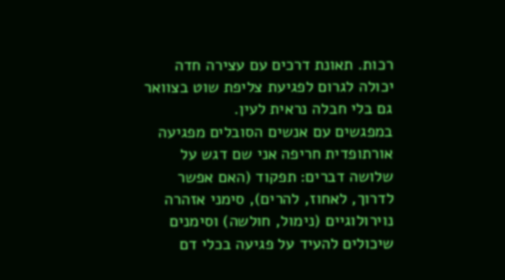רכות. תאונת דרכים עם עצירה חדה יכולה לגרום לפגיעת צליפת שוט בצוואר גם בלי חבלה נראית לעין.
במפגשים עם אנשים הסובלים מפגיעה אורתופדית חריפה אני שם דגש על שלושה דברים: תפקוד (האם אפשר לדרוך, לאחוז, להרים), סימני אזהרה נוירולוגיים (נימול, חולשה) וסימנים שיכולים להעיד על פגיעה בכלי דם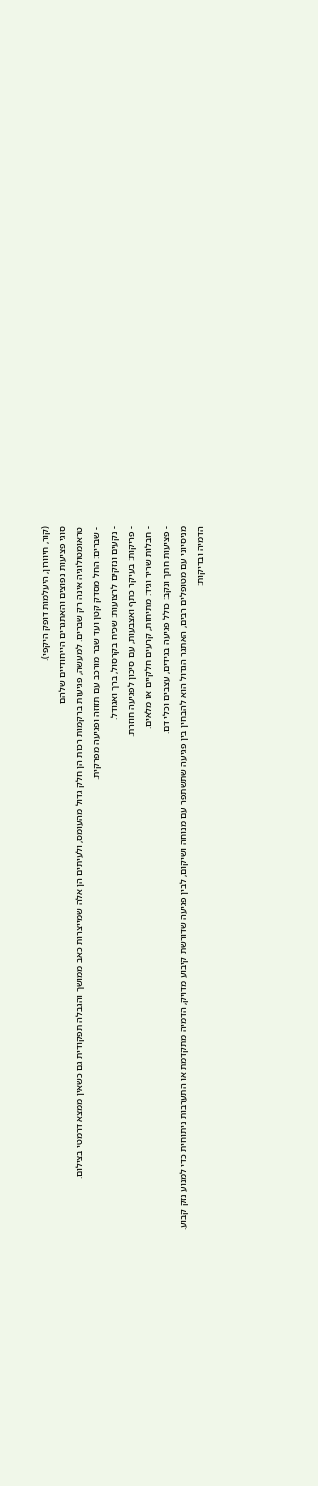(קור, חיוורון, היעלמות דופק היקפי).
סוגי פציעות נפוצים והאתגרים הייחודיים שלהם
טראומטולוגיה אינה רק שברים. למעשה, פגיעות ברקמות רכות הן חלק גדול מהעומס, ולעיתים הן אלה שמייצרות כאב ממושך והגבלה תפקודית גם כשאין ממצא דרמטי בצילום.
- שברים: החל מסדק קטן ועד שבר מורכב עם תזוזה ופגיעה מפרקית.
- נקעים ונזקים לרצועות: שכיח בקרסול, ברך ואגודל.
- פריקות: בעיקר כתף ואצבעות, עם סיכון לפגיעה חוזרת.
- חבלות שריר וגיד: מתיחות, קרעים חלקיים או מלאים.
- פציעות חתך ונקב: כולל פגיעה בגידים, עצבים וכלי דם.
מניסיוני עם מטופלים רבים, האתגר הגדול הוא להבחין בין פגיעה שתשתפר עם מנוחה ושיקום, לבין פגיעה שדורשת קיבוע מדויק, הדמיה מתקדמת או התערבות ניתוחית כדי למנוע נזק קבוע.
הדמיה ובדיקות: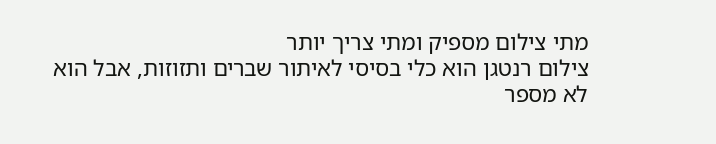מתי צילום מספיק ומתי צריך יותר
צילום רנטגן הוא כלי בסיסי לאיתור שברים ותזוזות, אבל הוא לא מספר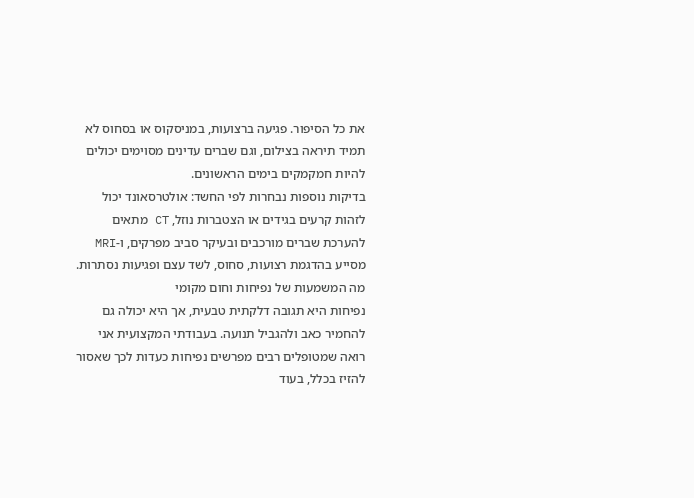את כל הסיפור. פגיעה ברצועות, במניסקוס או בסחוס לא תמיד תיראה בצילום, וגם שברים עדינים מסוימים יכולים להיות חמקמקים בימים הראשונים.
בדיקות נוספות נבחרות לפי החשד: אולטרסאונד יכול לזהות קרעים בגידים או הצטברות נוזל, CT מתאים להערכת שברים מורכבים ובעיקר סביב מפרקים, ו-MRI מסייע בהדגמת רצועות, סחוס, לשד עצם ופגיעות נסתרות.
מה המשמעות של נפיחות וחום מקומי
נפיחות היא תגובה דלקתית טבעית, אך היא יכולה גם להחמיר כאב ולהגביל תנועה. בעבודתי המקצועית אני רואה שמטופלים רבים מפרשים נפיחות כעדות לכך שאסור להזיז בכלל, בעוד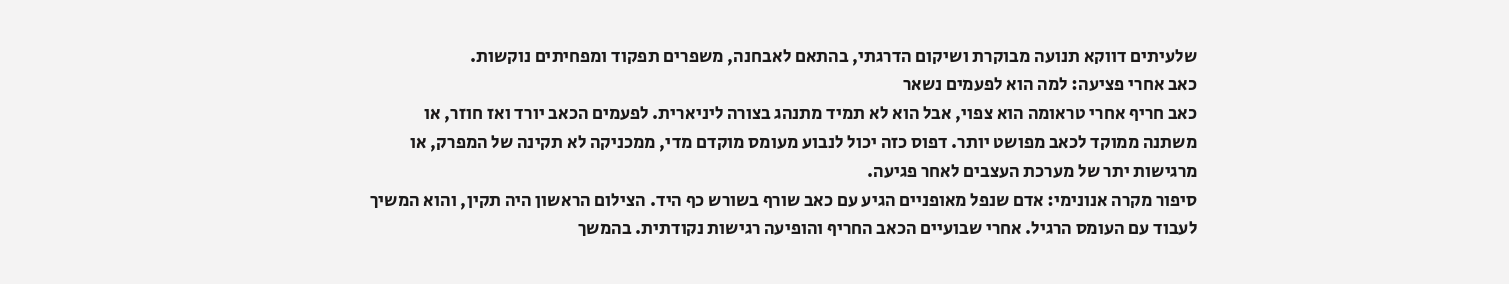שלעיתים דווקא תנועה מבוקרת ושיקום הדרגתי, בהתאם לאבחנה, משפרים תפקוד ומפחיתים נוקשות.
כאב אחרי פציעה: למה הוא לפעמים נשאר
כאב חריף אחרי טראומה הוא צפוי, אבל הוא לא תמיד מתנהג בצורה ליניארית. לפעמים הכאב יורד ואז חוזר, או משתנה ממוקד לכאב מפושט יותר. דפוס כזה יכול לנבוע מעומס מוקדם מדי, ממכניקה לא תקינה של המפרק, או מרגישות יתר של מערכת העצבים לאחר פגיעה.
סיפור מקרה אנונימי: אדם שנפל מאופניים הגיע עם כאב שורף בשורש כף היד. הצילום הראשון היה תקין, והוא המשיך לעבוד עם העומס הרגיל. אחרי שבועיים הכאב החריף והופיעה רגישות נקודתית. בהמשך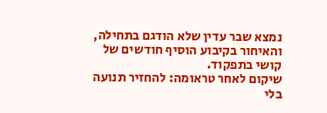נמצא שבר עדין שלא הודגם בתחילה, והאיחור בקיבוע הוסיף חודשים של קושי בתפקוד.
שיקום לאחר טראומה: להחזיר תנועה בלי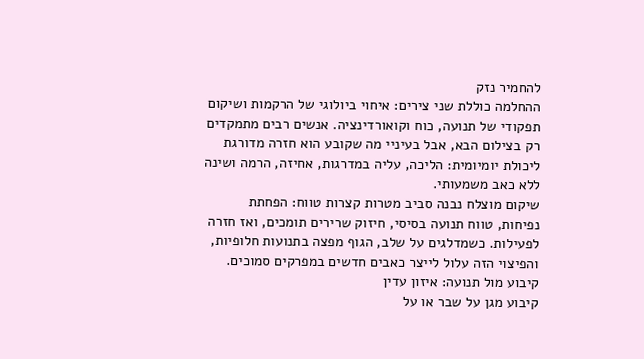להחמיר נזק
ההחלמה כוללת שני צירים: איחוי ביולוגי של הרקמות ושיקום תפקודי של תנועה, כוח וקואורדינציה. אנשים רבים מתמקדים רק בצילום הבא, אבל בעיניי מה שקובע הוא חזרה מדורגת ליכולת יומיומית: הליכה, עליה במדרגות, אחיזה, הרמה ושינה ללא כאב משמעותי.
שיקום מוצלח נבנה סביב מטרות קצרות טווח: הפחתת נפיחות, טווח תנועה בסיסי, חיזוק שרירים תומכים, ואז חזרה לפעילות. כשמדלגים על שלב, הגוף מפצה בתנועות חלופיות, והפיצוי הזה עלול לייצר כאבים חדשים במפרקים סמוכים.
קיבוע מול תנועה: איזון עדין
קיבוע מגן על שבר או על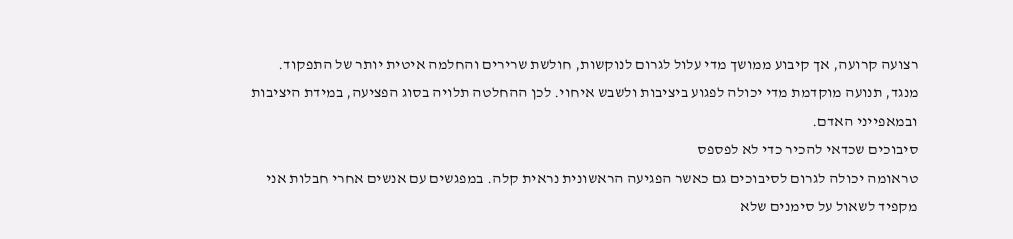רצועה קרועה, אך קיבוע ממושך מדי עלול לגרום לנוקשות, חולשת שרירים והחלמה איטית יותר של התפקוד. מנגד, תנועה מוקדמת מדי יכולה לפגוע ביציבות ולשבש איחוי. לכן ההחלטה תלויה בסוג הפציעה, במידת היציבות ובמאפייני האדם.
סיבוכים שכדאי להכיר כדי לא לפספס
טראומה יכולה לגרום לסיבוכים גם כאשר הפגיעה הראשונית נראית קלה. במפגשים עם אנשים אחרי חבלות אני מקפיד לשאול על סימנים שלא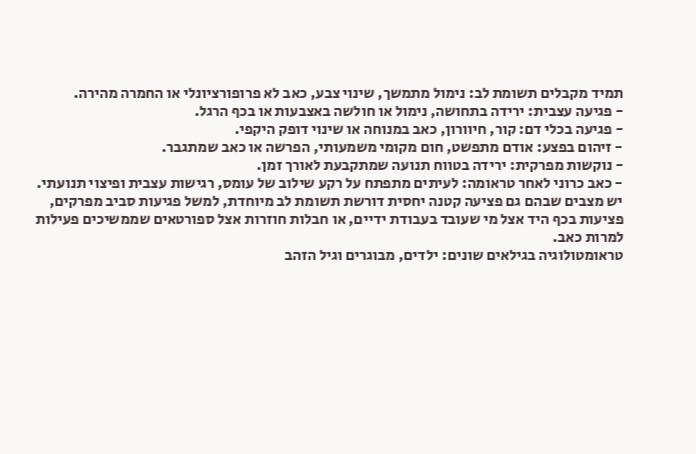תמיד מקבלים תשומת לב: נימול מתמשך, שינוי צבע, כאב לא פרופורציונלי או החמרה מהירה.
- פגיעה עצבית: ירידה בתחושה, נימול או חולשה באצבעות או בכף הרגל.
- פגיעה בכלי דם: קור, חיוורון, כאב במנוחה או שינוי דופק היקפי.
- זיהום בפצע: אודם מתפשט, חום מקומי משמעותי, הפרשה או כאב שמתגבר.
- נוקשות מפרקית: ירידה בטווח תנועה שמתקבעת לאורך זמן.
- כאב כרוני לאחר טראומה: לעיתים מתפתח על רקע שילוב של עומס, רגישות עצבית ופיצוי תנועתי.
יש מצבים שבהם גם פציעה קטנה יחסית דורשת תשומת לב מיוחדת, למשל פגיעות סביב מפרקים, פציעות בכף היד אצל מי שעובד בעבודת ידיים, או חבלות חוזרות אצל ספורטאים שממשיכים פעילות למרות כאב.
טראומטולוגיה בגילאים שונים: ילדים, מבוגרים וגיל הזהב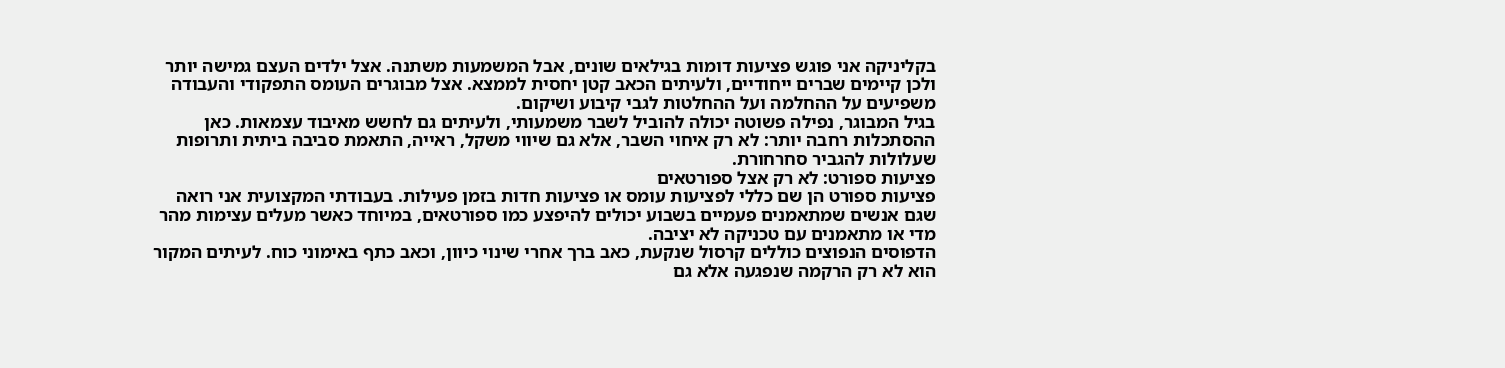בקליניקה אני פוגש פציעות דומות בגילאים שונים, אבל המשמעות משתנה. אצל ילדים העצם גמישה יותר ולכן קיימים שברים ייחודיים, ולעיתים הכאב קטן יחסית לממצא. אצל מבוגרים העומס התפקודי והעבודה משפיעים על ההחלמה ועל ההחלטות לגבי קיבוע ושיקום.
בגיל המבוגר, נפילה פשוטה יכולה להוביל לשבר משמעותי, ולעיתים גם לחשש מאיבוד עצמאות. כאן ההסתכלות רחבה יותר: לא רק איחוי השבר, אלא גם שיווי משקל, ראייה, התאמת סביבה ביתית ותרופות שעלולות להגביר סחרחורת.
פציעות ספורט: לא רק אצל ספורטאים
פציעות ספורט הן שם כללי לפציעות עומס או פציעות חדות בזמן פעילות. בעבודתי המקצועית אני רואה שגם אנשים שמתאמנים פעמיים בשבוע יכולים להיפצע כמו ספורטאים, במיוחד כאשר מעלים עצימות מהר מדי או מתאמנים עם טכניקה לא יציבה.
הדפוסים הנפוצים כוללים קרסול שנקעת, כאב ברך אחרי שינוי כיוון, וכאב כתף באימוני כוח. לעיתים המקור הוא לא רק הרקמה שנפגעה אלא גם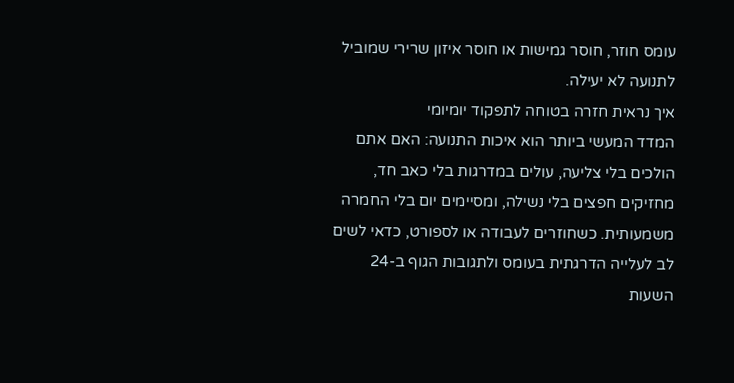עומס חוזר, חוסר גמישות או חוסר איזון שרירי שמוביל לתנועה לא יעילה.
איך נראית חזרה בטוחה לתפקוד יומיומי
המדד המעשי ביותר הוא איכות התנועה: האם אתם הולכים בלי צליעה, עולים במדרגות בלי כאב חד, מחזיקים חפצים בלי נשילה, ומסיימים יום בלי החמרה משמעותית. כשחוזרים לעבודה או לספורט, כדאי לשים לב לעלייה הדרגתית בעומס ולתגובות הגוף ב-24 השעות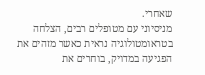שאחרי.
מניסיוני עם מטופלים רבים, הצלחה בטראומטולוגיה נראית כאשר מזהים את הפגיעה במדויק, בוחרים את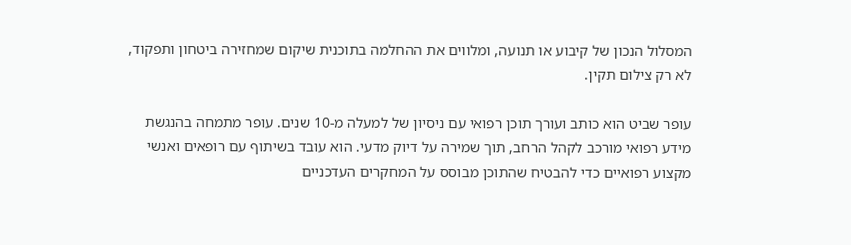המסלול הנכון של קיבוע או תנועה, ומלווים את ההחלמה בתוכנית שיקום שמחזירה ביטחון ותפקוד, לא רק צילום תקין.

עופר שביט הוא כותב ועורך תוכן רפואי עם ניסיון של למעלה מ-10 שנים. עופר מתמחה בהנגשת מידע רפואי מורכב לקהל הרחב, תוך שמירה על דיוק מדעי. הוא עובד בשיתוף עם רופאים ואנשי מקצוע רפואיים כדי להבטיח שהתוכן מבוסס על המחקרים העדכניים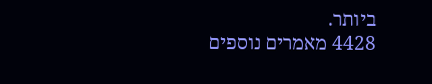ביותר.
4428 מאמרים נוספים